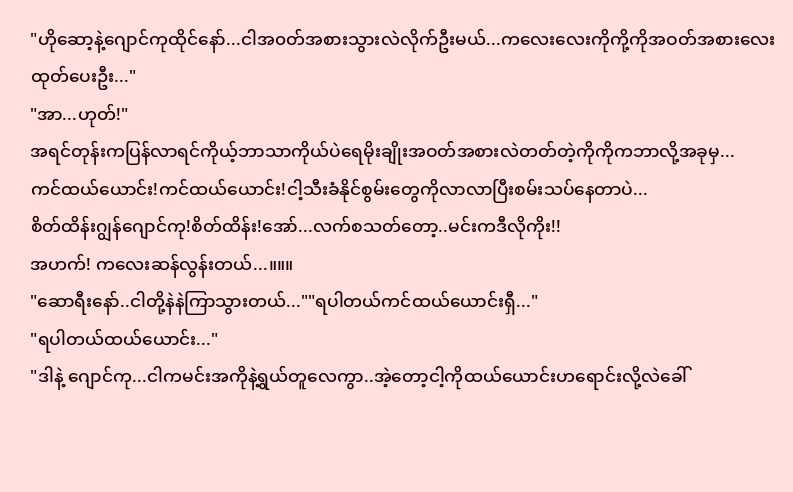"ဟိုဆော့နဲ့ဂျောင်ကုထိုင်နော်...ငါအ၀တ်အစားသွားလဲလိုက်ဦးမယ်...ကလေးလေးကိုကို့ကိုအဝတ်အစားလေးထုတ်ပေးဦး..."
"အာ...ဟုတ်!"
အရင်တုန်းကပြန်လာရင်ကိုယ့်ဘာသာကိုယ်ပဲရေမိုးချိုးအဝတ်အစားလဲတတ်တဲ့ကိုကိုကဘာလို့အခုမှ...
ကင်ထယ်ယောင်း!ကင်ထယ်ယောင်း!ငါ့သီးခံနိုင်စွမ်းတွေကိုလာလာပြီးစမ်းသပ်နေတာပဲ...
စိတ်ထိန်းဂျွန်ဂျောင်ကု!စိတ်ထိန်း!အော်...လက်စသတ်တော့..မင်းကဒီလိုကိုး!!
အဟက်! ကလေးဆန်လွန်းတယ်...။။။
"ဆောရီးနော်..ငါတို့နဲနဲကြာသွားတယ်...""ရပါတယ်ကင်ထယ်ယောင်းရှီ..."
"ရပါတယ်ထယ်ယောင်း..."
"ဒါနဲ့ ဂျောင်ကု...ငါကမင်းအကိုနဲ့ရွယ်တူလေကွာ..အဲ့တော့ငါ့ကိုထယ်ယောင်းဟရောင်းလို့လဲခေါ်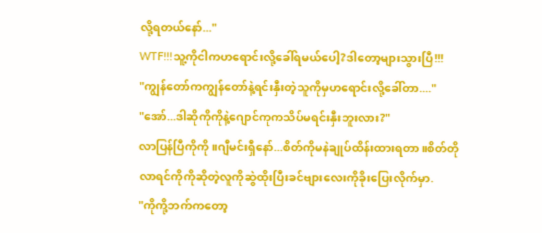လို့ရတယ်နော်..."
WTF!!!သူ့ကိုငါကဟရောင်းလို့ခေါ်ရမယ်ပေါ့?ဒါတော့များသွားပြီ!!!
"ကျွန်တော်ကကျွန်တော်နဲ့ရင်းနှီးတဲ့သူကိုမှဟရောင်းလို့ခေါ်တာ...."
"အော်...ဒါဆိုကိုကိုနဲ့ဂျောင်ကုကသိပ်မရင်းနှီးဘူးလား?"
လာပြန်ပြီကိုကို။ဂျီမင်းရှီနော်...စိတ်ကိုမနဲချုပ်ထိန်းထားရတာ။စိတ်တိုလာရင်ကိုကိုဆိုတဲ့လူကိုဆွဲထိုးပြီးခင်ဗျားလေးကိုခိုးပြေးလိုက်မှာ.
"ကိုကို့ဘက်ကတော့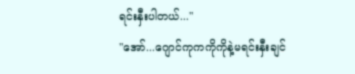ရင်းနှီးပါတယ်..."
"အော်...ဂျောင်ကုကကိုကိုနဲ့မရင်းနှီးချင်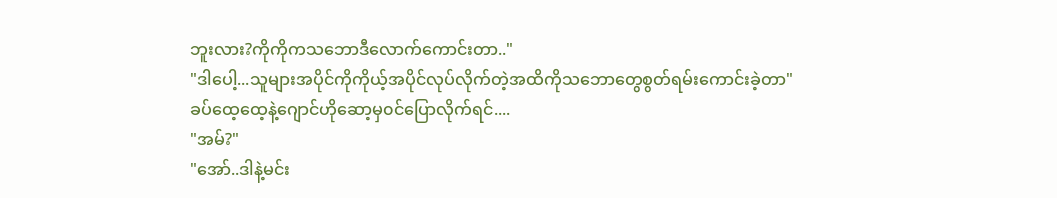ဘူးလား?ကိုကိုကသဘောဒီလောက်ကောင်းတာ.."
"ဒါပေါ့...သူများအပိုင်ကိုကိုယ့်အပိုင်လုပ်လိုက်တဲ့အထိကိုသဘောတွေစွတ်ရမ်းကောင်းခဲ့တာ"
ခပ်ထေ့ထေ့နဲ့ဂျောင်ဟိုဆော့မှ၀င်ပြောလိုက်ရင်....
"အမ်?"
"အော်..ဒါနဲ့မင်း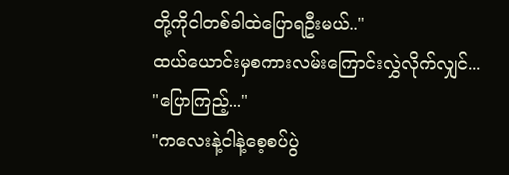တို့ကိုငါတစ်ခါထဲပြောရဦးမယ်.."
ထယ်ယောင်းမှစကားလမ်းကြောင်းလွှဲလိုက်လျှင်...
"ပြောကြည့်..."
"ကလေးနဲ့ငါနဲ့စေ့စပ်ပွဲ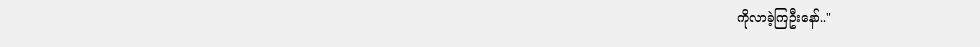ကိုလာခဲ့ကြဦးနော်.."